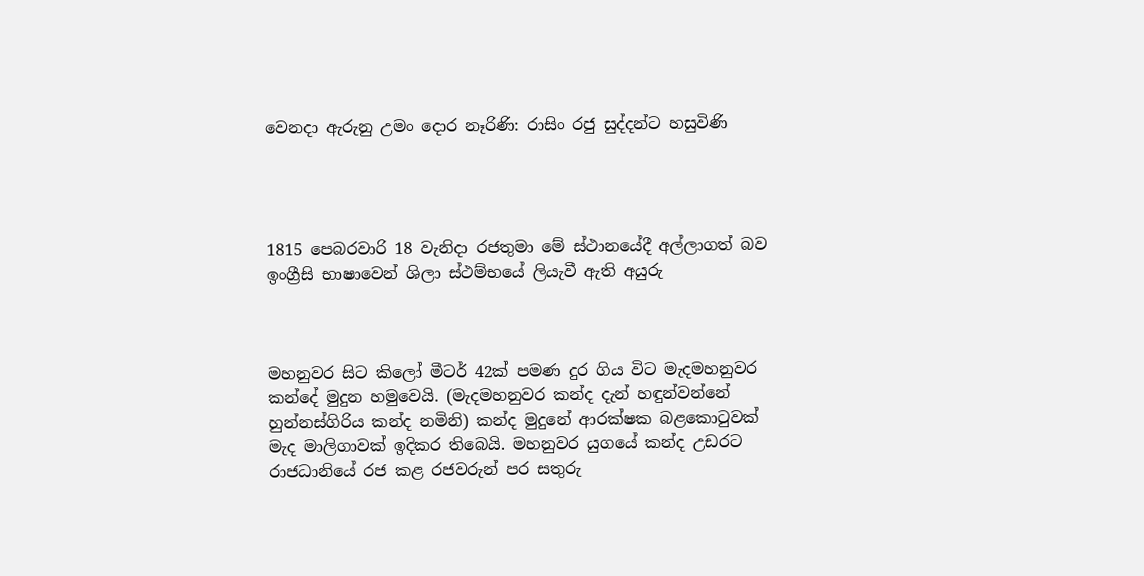වෙනදා ඇරුනු උමං දොර නෑරිණි: රාසිං රජු සුද්දන්ට හසුවිණි




1815 පෙබරවාරි 18 වැනිදා රජතුමා මේ ස්ථානයේදී අල්ලාගත් බව ඉංග්‍රීසි භාෂාවෙන් ශිලා ස්ථම්භයේ ලියැවී ඇති අයුරු



මහනුවර සිට කිලෝ මීටර් 42ක් පමණ දුර ගිය විට මැදමහනුවර කන්දේ මුදුන හමුවෙයි. (මැදමහනුවර කන්ද දැන් හඳුන්වන්නේ හුන්නස්ගිරිය කන්ද නමිනි) කන්ද මුදුනේ ආරක්ෂක බළකොටුවක් මැද මාලිගාවක් ඉදිකර තිබෙයි. මහනුවර යුගයේ කන්ද උඩරට රාජධානියේ රජ කළ රජවරුන් පර සතුරු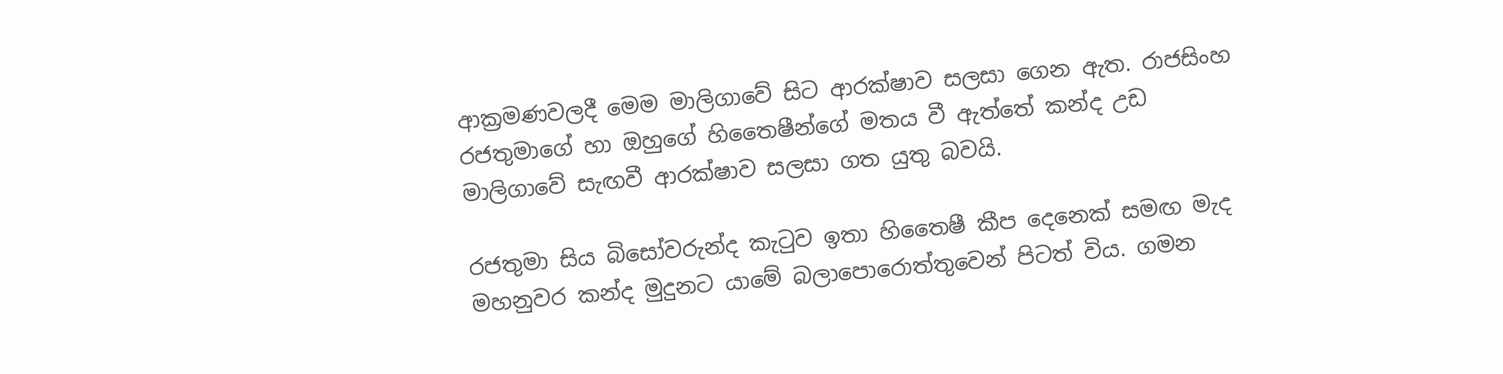ආක්‍රමණවලදී මෙම මාලිගාවේ සිට ආරක්ෂාව සලසා ගෙන ඇත. රාජසිංහ රජතුමාගේ හා ඔහුගේ හිතෛෂීන්ගේ මතය වී ඇත්තේ කන්ද උඩ  මාලිගාවේ සැඟවී ආරක්ෂාව සලසා ගත යුතු බවයි.

රජතුමා සිය බිසෝවරුන්ද කැටුව ඉතා හිතෛෂී කීප දෙනෙක් සමඟ මැද මහනුවර කන්ද මුදුනට යාමේ බලාපොරොත්තුවෙන් පිටත් විය. ගමන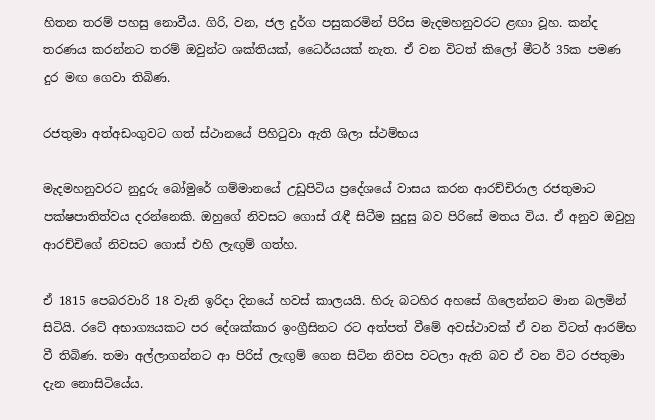හිතන තරම් පහසු නොවීය. ගිරි, වන, ජල දුර්ග පසුකරමින් පිරිස මැදමහනුවරට ළඟා වූහ. කන්ද තරණය කරන්නට තරම් ඔවුන්ට ශක්තියක්, ධෛර්යයක් නැත. ඒ වන විටත් කිලෝ මීටර් 35ක පමණ දුර මඟ ගෙවා තිබිණ.

රජතුමා අත්අඩංගුවට ගත් ස්ථානයේ පිහිටුවා ඇති ශිලා ස්ථම්භය

මැදමහනුවරට නුදුරු බෝමුරේ ගම්මානයේ උඩුපිටිය ප්‍රදේශයේ වාසය කරන ආරච්චිරාල රජතුමාට පක්ෂපාතිත්වය දරන්නෙකි. ඔහුගේ නිවසට ගොස් රැඳී සිටීම සුදුසු බව පිරිසේ මතය විය. ඒ අනුව ඔවුහු ආරච්චිගේ නිවසට ගොස් එහි ලැඟුම් ගත්හ.

ඒ 1815 පෙබරවාරි 18 වැනි ඉරිදා දිනයේ හවස් කාලයයි. හිරු බටහිර අහසේ ගිලෙන්නට මාන බලමින් සිටියි. රටේ අභාග්‍යයකට පර දේශක්කාර ඉංග්‍රීසිනට රට අත්පත් වීමේ අවස්ථාවක් ඒ වන විටත් ආරම්භ වී තිබිණ. තමා අල්ලාගන්නට ආ පිරිස් ලැඟුම් ගෙන සිටින නිවස වටලා ඇති බව ඒ වන විට රජතුමා දැන නොසිටියේය.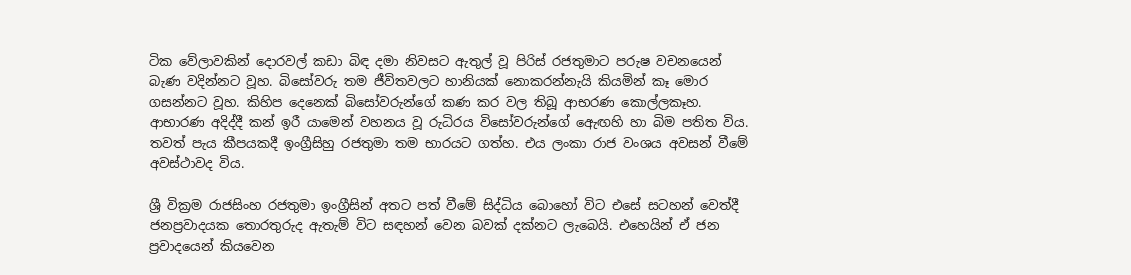ටික වේලාවකින් දොරවල් කඩා බිඳ දමා නිවසට ඇතුල් වූ පිරිස් රජතුමාට පරුෂ වචනයෙන් බැණ වදින්නට වූහ. බිසෝවරු තම ජීවිතවලට හානියක් නොකරන්නැයි කියමින් කෑ මොර ගසන්නට වූහ. කිහිප දෙනෙක් බිසෝවරුන්ගේ කණ කර වල තිබූ ආභරණ කොල්ලකෑහ. ආභාරණ අදිද්දී කන් ඉරී යාමෙන් වහනය වූ රුධිරය විසෝවරුන්ගේ ඇෙඟහි හා බිම පතිත විය. තවත් පැය කීපයකදී ඉංග්‍රීසිහු රජතුමා තම භාරයට ගත්හ. එය ලංකා රාජ වංශය අවසන් වීමේ අවස්ථාවද විය.

ශ්‍රී වික්‍රම රාජසිංහ රජතුමා ඉංග්‍රීසින් අතට පත් වීමේ සිද්ධිය බොහෝ විට එසේ සටහන් වෙත්දී ජනප්‍රවාදයක තොරතුරුද ඇතැම් විට සඳහන් වෙන බවක් දක්නට ලැබෙයි. එහෙයින් ඒ ජන ප්‍රවාදයෙන් කියවෙන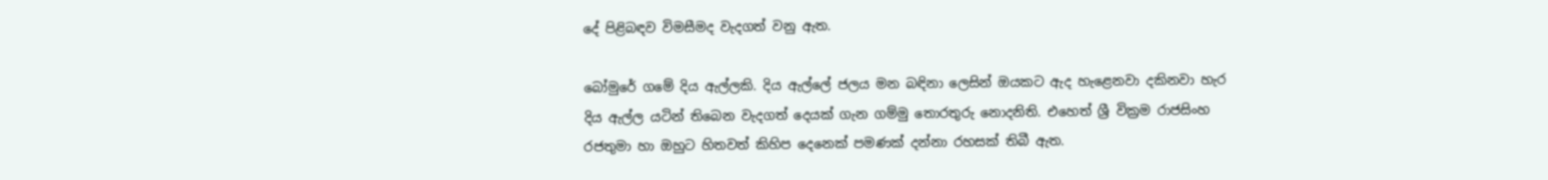දේ පිළිබඳව විමසීමද වැදගත් වනු ඇත.

බෝමුරේ ගමේ දිය ඇල්ලකි. දිය ඇල්ලේ ජලය මන බඳිනා ලෙසින් ඔයකට ඇද හැළෙනවා දකිනවා හැර දිය ඇල්ල යටින් තිබෙන වැදගත් දෙයක් ගැන ගම්මු තොරතුරු නොදනිති. එහෙත් ශ්‍රී වික්‍රම රාජසිංහ රජතුමා හා ඔහුට හිතවත් කිහිප දෙනෙක් පමණක් දන්නා රහසක් තිබී ඇත.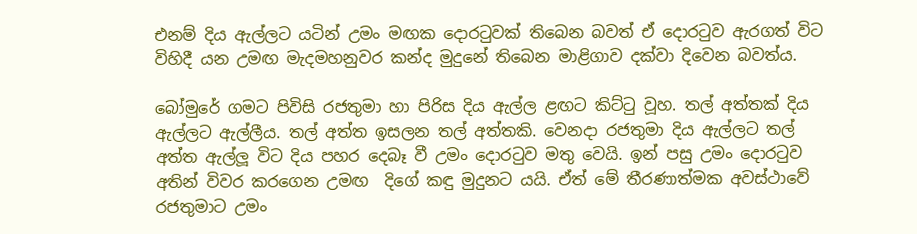එනම් දිය ඇල්ලට යටින් උමං මඟක දොරටුවක් තිබෙන බවත් ඒ දොරටුව ඇරගත් විට විහිදී යන උමඟ මැදමහනුවර කන්ද මුදුනේ තිබෙන මාළිගාව දක්වා දිවෙන බවත්ය.

බෝමුරේ ගමට පිවිසි රජතුමා හා පිරිස දිය ඇල්ල ළඟට කිට්ටු වූහ. තල් අත්තක් දිය ඇල්ලට ඇල්ලීය. තල් අත්ත ඉසලන තල් අත්තකි. වෙනදා රජතුමා දිය ඇල්ලට තල් අත්ත ඇල්ලූ විට දිය පහර දෙබෑ වී උමං දොරටුව මතු වෙයි. ඉන් පසු උමං දොරටුව අතින් විවර කරගෙන උමඟ  දිගේ කඳු මුදුනට යයි. ඒත් මේ තීරණාත්මක අවස්ථාවේ රජතුමාට උමං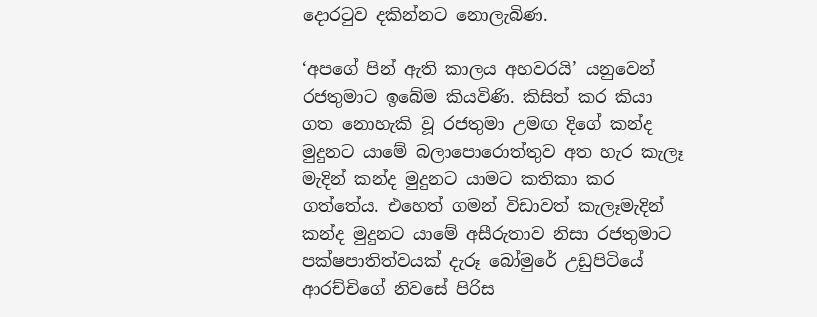දොරටුව දකින්නට නොලැබිණ.

‘අපගේ පින් ඇති කාලය අහවරයි’ යනුවෙන් රජතුමාට ඉබේම කියවිණි. කිසිත් කර කියා ගත නොහැකි වූ රජතුමා උමඟ දිගේ කන්ද මුදුනට යාමේ බලාපොරොත්තුව අත හැර කැලෑ මැදින් කන්ද මුදුනට යාමට කතිකා කර ගත්තේය. එහෙත් ගමන් විඩාවත් කැලෑමැදින් කන්ද මුදුනට යාමේ අසීරුතාව නිසා රජතුමාට පක්ෂපාතිත්වයක් දැරූ බෝමුරේ උඩුපිටියේ ආරච්චිගේ නිවසේ පිරිස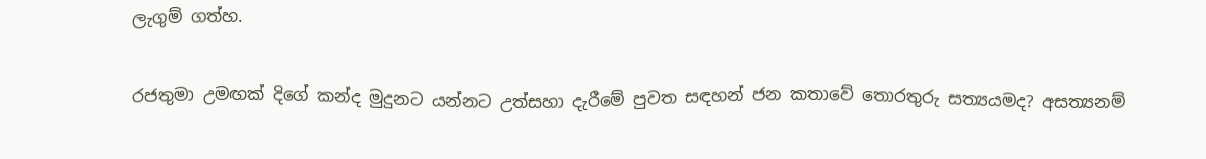ලැගුම් ගත්හ.

රජතුමා උමඟක් දිගේ කන්ද මුදුනට යන්නට උත්සහා දැරීමේ පුවත සඳහන් ජන කතාවේ තොරතුරු සත්‍යයමද? අසත්‍යනම්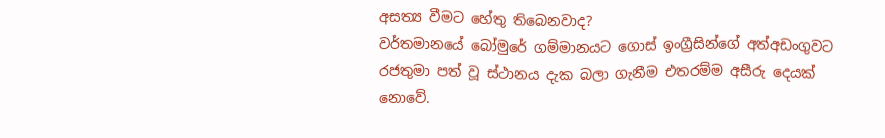අසත්‍ය වීමට හේතු තිබෙනවාද?
වර්තමානයේ බෝමුරේ ගම්මානයට ගොස් ඉංග්‍රීසින්ගේ අත්අඩංගුවට රජතුමා පත් වූ ස්ථානය දැක බලා ගැනීම එතරම්ම අසීරු දෙයක් නොවේ.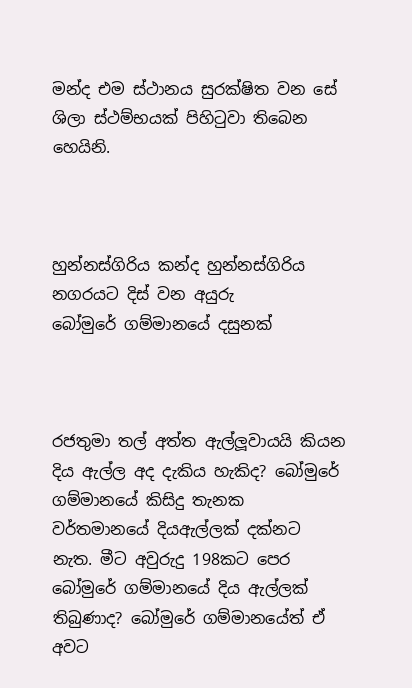මන්ද එම ස්ථානය සුරක්ෂිත වන සේ ශිලා ස්ථම්භයක් පිහිටුවා තිබෙන හෙයිනි.



හුන්නස්ගිරිය කන්ද හුන්නස්ගිරිය නගරයට දිස් වන අයුරු
බෝමුරේ ගම්මානයේ දසුනක්



රජතුමා තල් අත්ත ඇල්ලූවායයි කියන දිය ඇල්ල අද දැකිය හැකිද? බෝමුරේ ගම්මානයේ කිසිදු තැනක වර්තමානයේ දියඇල්ලක් දක්නට නැත. මීට අවුරුදු 198කට පෙර බෝමුරේ ගම්මානයේ දිය ඇල්ලක් තිබුණාද? බෝමුරේ ගම්මානයේත් ඒ අවට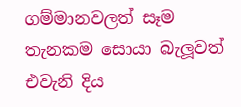ගම්මානවලත් සෑම තැනකම සොයා බැලූවත් එවැනි දිය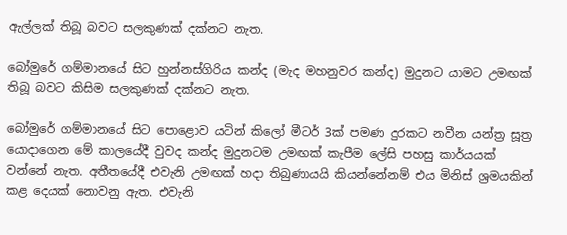ඇල්ලක් තිබූ බවට සලකුණක් දක්නට නැත.

බෝමුරේ ගම්මානයේ සිට හුන්නස්ගිරිය කන්ද (මැද මහනුවර කන්ද) මුදුනට යාමට උමඟක් තිබූ බවට කිසිම සලකුණක් දක්නට නැත.

බෝමුරේ ගම්මානයේ සිට පොළොව යටින් කිලෝ මීටර් 3ක් පමණ දුරකට නවීන යන්ත්‍ර සූත්‍ර යොදාගෙන මේ කාලයේදී වුවද කන්ද මුදුනටම උමඟක් කැපීම ලේසි පහසු කාර්යයක් වන්නේ නැත. අතීතයේදී එවැනි උමඟක් හදා තිබුණායයි කියන්නේනම් එය මිනිස් ශ්‍රමයකින් කළ දෙයක් නොවනු ඇත. එවැනි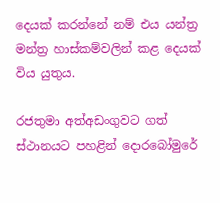දෙයක් කරන්නේ නම් එය යන්ත්‍ර මන්ත්‍ර හාස්කම්වලින් කළ දෙයක් විය යුතුය.

රජතුමා අත්අඩංගුවට ගත් ස්ථානයට පහළින් දොරබෝමුරේ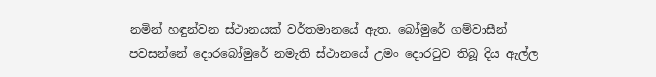නමින් හඳුන්වන ස්ථානයක් වර්තමානයේ ඇත. බෝමුරේ ගම්වාසීන් පවසන්නේ දොරබෝමුරේ නමැති ස්ථානයේ උමං දොරටුව තිබූ දිය ඇල්ල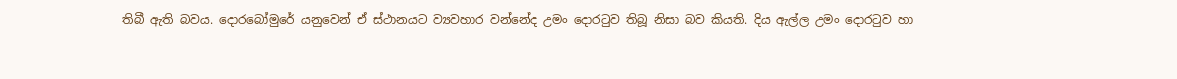තිබී ඇති බවය. දොරබෝමුරේ යනුවෙන් ඒ ස්ථානයට ව්‍යවහාර වන්නේද උමං දොරටුව තිබූ නිසා බව කියති. දිය ඇල්ල උමං දොරටුව හා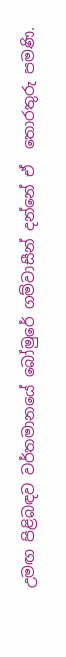උමඟ පිළිබඳව වර්තමානයේ බෝමුරේ ගම්වාසීන් දන්නේ ඒ  තොරතුරු පමණි.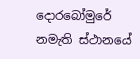දොරබෝමුරේ නමැති ස්ථානයේ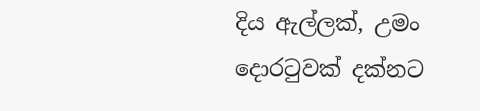දිය ඇල්ලක්, උමං දොරටුවක් දක්නට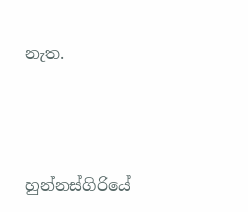නැත.





හුන්නස්ගිරියේ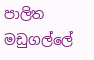පාලිත මඩුගල්ලේ